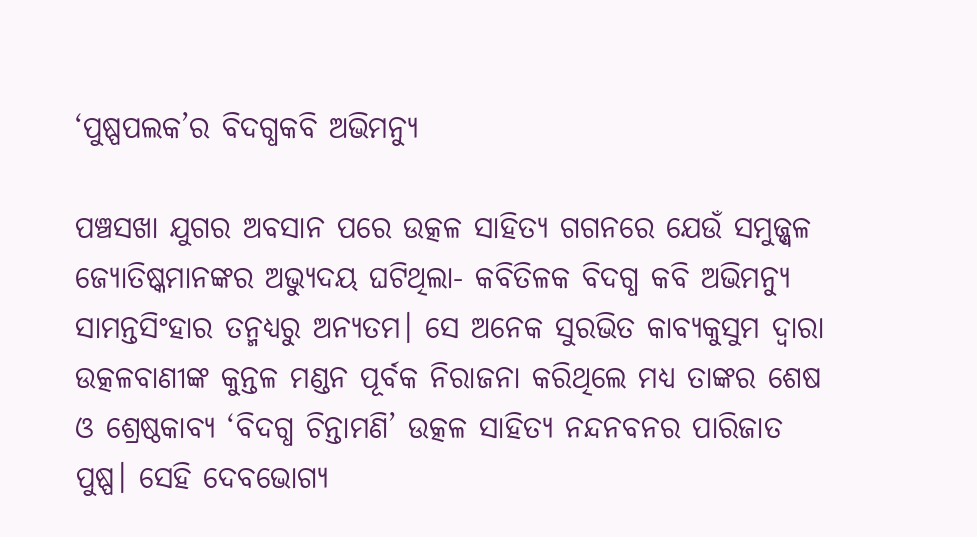‘ପୁଷ୍ପପଲକ’ର ବିଦଗ୍ଧକବି ଅଭିମନ୍ୟୁ

ପଞ୍ଚସଖା ଯୁଗର ଅବସାନ ପରେ ଉତ୍କଳ ସାହିତ୍ୟ ଗଗନରେ ଯେଉଁ ସମୁଜ୍ଜ୍ୱଳ ଜ୍ୟୋତିଷ୍କମାନଙ୍କର ଅଭ୍ୟୁଦୟ ଘଟିଥିଲା- କବିତିଳକ ବିଦଗ୍ଧ କବି ଅଭିମନ୍ୟୁ ସାମନ୍ତସିଂହାର ତନ୍ମଧ୍ୟରୁ ଅନ୍ୟତମ। ସେ ଅନେକ ସୁରଭିତ କାବ୍ୟକୁସୁମ ଦ୍ୱାରା ଉତ୍କଳବାଣୀଙ୍କ କୁନ୍ତଳ ମଣ୍ଡନ ପୂର୍ବକ ନିରାଜନା କରିଥିଲେ ମଧ୍ୟ ତାଙ୍କର ଶେଷ ଓ ଶ୍ରେଷ୍ଠକାବ୍ୟ ‘ବିଦଗ୍ଧ ଚିନ୍ତାମଣି’ ଉତ୍କଳ ସାହିତ୍ୟ ନନ୍ଦନବନର ପାରିଜାତ ପୁଷ୍ପ। ସେହି ଦେବଭୋଗ୍ୟ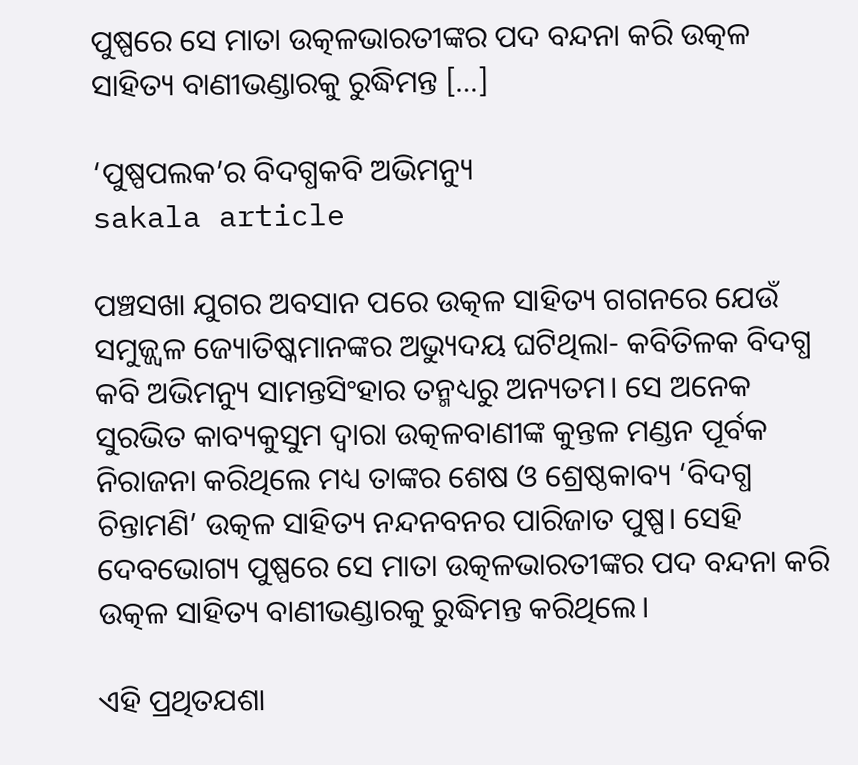ପୁଷ୍ପରେ ସେ ମାତା ଉତ୍କଳଭାରତୀଙ୍କର ପଦ ବନ୍ଦନା କରି ଉତ୍କଳ ସାହିତ୍ୟ ବାଣୀଭଣ୍ଡାରକୁ ରୁଦ୍ଧିମନ୍ତ […]

‘ପୁଷ୍ପପଲକ’ର ବିଦଗ୍ଧକବି ଅଭିମନ୍ୟୁ
sakala article

ପଞ୍ଚସଖା ଯୁଗର ଅବସାନ ପରେ ଉତ୍କଳ ସାହିତ୍ୟ ଗଗନରେ ଯେଉଁ ସମୁଜ୍ଜ୍ୱଳ ଜ୍ୟୋତିଷ୍କମାନଙ୍କର ଅଭ୍ୟୁଦୟ ଘଟିଥିଲା- କବିତିଳକ ବିଦଗ୍ଧ କବି ଅଭିମନ୍ୟୁ ସାମନ୍ତସିଂହାର ତନ୍ମଧ୍ୟରୁ ଅନ୍ୟତମ। ସେ ଅନେକ ସୁରଭିତ କାବ୍ୟକୁସୁମ ଦ୍ୱାରା ଉତ୍କଳବାଣୀଙ୍କ କୁନ୍ତଳ ମଣ୍ଡନ ପୂର୍ବକ ନିରାଜନା କରିଥିଲେ ମଧ୍ୟ ତାଙ୍କର ଶେଷ ଓ ଶ୍ରେଷ୍ଠକାବ୍ୟ ‘ବିଦଗ୍ଧ ଚିନ୍ତାମଣି’ ଉତ୍କଳ ସାହିତ୍ୟ ନନ୍ଦନବନର ପାରିଜାତ ପୁଷ୍ପ। ସେହି ଦେବଭୋଗ୍ୟ ପୁଷ୍ପରେ ସେ ମାତା ଉତ୍କଳଭାରତୀଙ୍କର ପଦ ବନ୍ଦନା କରି ଉତ୍କଳ ସାହିତ୍ୟ ବାଣୀଭଣ୍ଡାରକୁ ରୁଦ୍ଧିମନ୍ତ କରିଥିଲେ।

ଏହି ପ୍ରଥିତଯଶା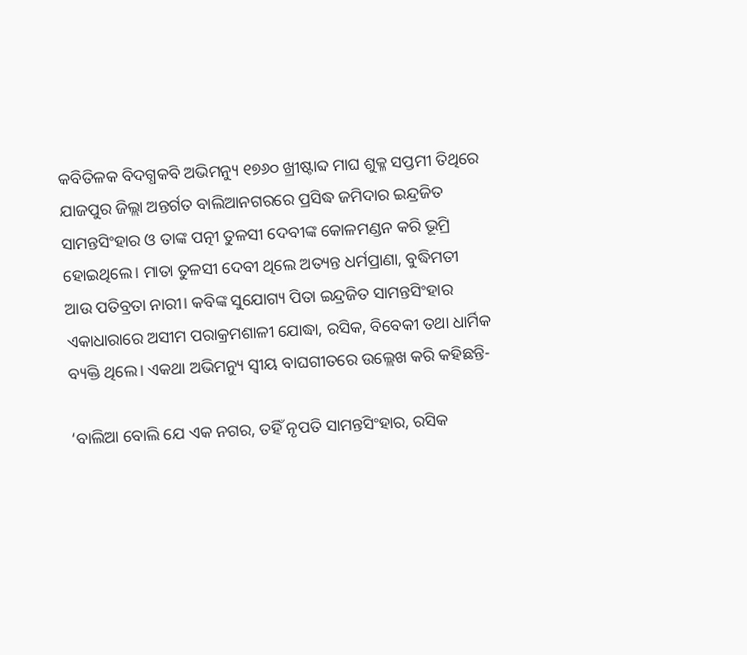କବିତିଳକ ବିଦଗ୍ଧକବି ଅଭିମନ୍ୟୁ ୧୭୬୦ ଖ୍ରୀଷ୍ଟାବ୍ଦ ମାଘ ଶୁକ୍ଳ ସପ୍ତମୀ ତିଥିରେ ଯାଜପୁର ଜିଲ୍ଲା ଅନ୍ତର୍ଗତ ବାଲିଆନଗରରେ ପ୍ରସିଦ୍ଧ ଜମିଦାର ଇନ୍ଦ୍ରଜିତ ସାମନ୍ତସିଂହାର ଓ ତାଙ୍କ ପତ୍ନୀ ତୁଳସୀ ଦେବୀଙ୍କ କୋଳମଣ୍ଡନ କରି ଭୂମ୍ରି ହୋଇଥିଲେ। ମାତା ତୁଳସୀ ଦେବୀ ଥିଲେ ଅତ୍ୟନ୍ତ ଧର୍ମପ୍ରାଣା, ବୁଦ୍ଧିମତୀ ଆଉ ପତିବ୍ରତା ନାରୀ। କବିଙ୍କ ସୁଯୋଗ୍ୟ ପିତା ଇନ୍ଦ୍ରଜିତ ସାମନ୍ତସିଂହାର ଏକାଧାରାରେ ଅସୀମ ପରାକ୍ରମଶାଳୀ ଯୋଦ୍ଧା, ରସିକ, ବିବେକୀ ତଥା ଧାର୍ମିକ ବ୍ୟକ୍ତି ଥିଲେ। ଏକଥା ଅଭିମନ୍ୟୁ ସ୍ୱୀୟ ବାଘଗୀତରେ ଉଲ୍ଲେଖ କରି କହିଛନ୍ତି-

‘ବାଲିଆ ବୋଲି ଯେ ଏକ ନଗର, ତହିଁ ନୃପତି ସାମନ୍ତସିଂହାର, ରସିକ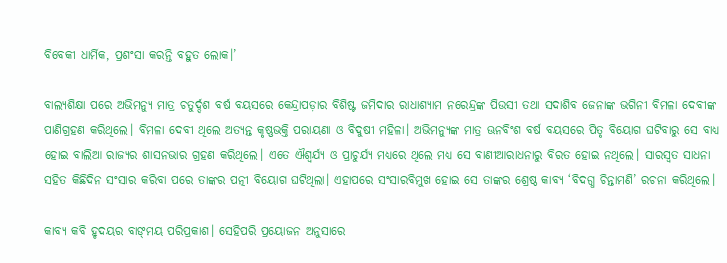ବିବେକୀ ଧାର୍ମିକ, ପ୍ରଶଂସା କରନ୍ତି ବହୁତ ଲୋକ।’

ବାଲ୍ୟଶିକ୍ଷା ପରେ ଅଭିମନ୍ୟୁ ମାତ୍ର ଚତୁର୍ଦ୍ଦଶ ବର୍ଷ ବୟସରେ କେନ୍ଦ୍ରାପଡ଼ାର ବିଶିଷ୍ଟ ଜମିଦାର ରାଧାଶ୍ୟାମ ନରେନ୍ଦ୍ରଙ୍କ ପିଉସୀ ତଥା ସଦାଶିବ ଜେନାଙ୍କ ଭଗିନୀ ବିମଳା ଦେବୀଙ୍କ ପାଣିଗ୍ରହଣ କରିଥିଲେ। ବିମଳା ଦେବୀ ଥିଲେ ଅତ୍ୟନ୍ତ କୃଷ୍ଣଭକ୍ତି ପରାୟଣା ଓ ବିଦୁଷୀ ମହିଳା। ଅଭିମନ୍ୟୁଙ୍କ ମାତ୍ର ଊନବିଂଶ ବର୍ଷ ବୟସରେ ପିତୃ ବିୟୋଗ ଘଟିବାରୁ ସେ ବାଧ୍ୟ ହୋଇ ବାଲିଆ ରାଜ୍ୟର ଶାସନଭାର ଗ୍ରହଣ କରିଥିଲେ। ଏତେ ଐଶ୍ୱର୍ଯ୍ୟ ଓ ପ୍ରାଚୁର୍ଯ୍ୟ ମଧ୍ୟରେ ଥିଲେ ମଧ୍ୟ ସେ ବାଣୀଆରାଧନାରୁ ବିରତ ହୋଇ ନଥିଲେ। ସାରସ୍ୱତ ସାଧନା ସହିତ କିଛିଦିନ ସଂସାର କରିବା ପରେ ତାଙ୍କର ପତ୍ନୀ ବିୟୋଗ ଘଟିଥିଲା। ଏହାପରେ ସଂସାରବିମୁଖ ହୋଇ ସେ ତାଙ୍କର ଶ୍ରେଷ୍ଠ କାବ୍ୟ ‘ବିଦଗ୍ଧ ଚିନ୍ତାମଣି’ ରଚନା କରିଥିଲେ।

କାବ୍ୟ କବି ହୃଦୟର ବାଙ୍‌‌ମୟ ପରିପ୍ରକାଶ। ସେହିପରି ପ୍ରୟୋଜନ ଅନୁସାରେ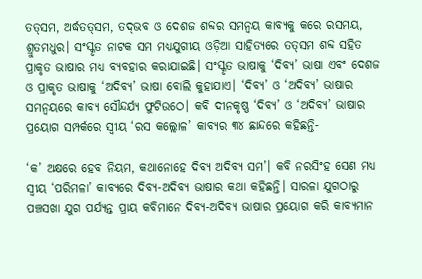ତତ୍‌‌ସମ, ଅର୍ଦ୍ଧତତ୍‌‌ସମ, ତଦ୍‌‌ଭବ ଓ ଦେଶଜ ଶବ୍ଦର ସମନ୍ୱୟ କାବ୍ୟକୁ କରେ ରସମୟ, ଶ୍ରୁତମଧୁର। ସଂସ୍କୃତ ନାଟକ ସମ ମଧ୍ୟଯୁଗୀୟ ଓଡ଼ିଆ ସାହିତ୍ୟରେ ତତ୍‌‌ସମ ଶବ୍ଦ ସହିତ ପ୍ରାକୃତ ଭାଷାର ମଧ୍ୟ ବ୍ୟବହାର କରାଯାଇଛି। ସଂସ୍କୃତ ଭାଷାକୁ ‘ଦିବ୍ୟ’ ଭାଷା ଏବଂ ଦେଶଜ ଓ ପ୍ରାକୃତ ଭାଷାକୁ ‘ଅଦିବ୍ୟ’ ଭାଷା ବୋଲି କୁହାଯାଏ। ‘ଦିବ୍ୟ’ ଓ ‘ଅଦିବ୍ୟ’ ଭାଷାର ସମନ୍ୱୟରେ କାବ୍ୟ ସୌନ୍ଦର୍ଯ୍ୟ ଫୁଟିଉଠେ। କବି ଦୀନକୃଷ୍ଣ ‘ଦିବ୍ୟ’ ଓ ‘ଅଦିବ୍ୟ’ ଭାଷାର ପ୍ରୟୋଗ ସମ୍ପର୍କରେ ସ୍ୱୀୟ ‘ରସ କଲ୍ଲୋଳ’ କାବ୍ୟର ୩୪ ଛାନ୍ଦରେ କହିଛନ୍ତି-

‘କ’ ଅକ୍ଷରେ ହେବ ନିୟମ, କଥାନୋହେ ଦିବ୍ୟ ଅଦିବ୍ୟ ସମ’। କବି ନରସିଂହ ସେଣ ମଧ୍ୟ ସ୍ୱୀୟ ‘ପରିମଳା’ କାବ୍ୟରେ ଦିବ୍ୟ-ଅଦିବ୍ୟ ଭାଷାର କଥା କହିଛନ୍ତି। ସାରଳା ଯୁଗଠାରୁ ପଞ୍ଚସଖା ଯୁଗ ପର୍ଯ୍ୟନ୍ତ ପ୍ରାୟ କବିମାନେ ଦିବ୍ୟ-ଅଦିବ୍ୟ ଭାଷାର ପ୍ରୟୋଗ କରି କାବ୍ୟମାନ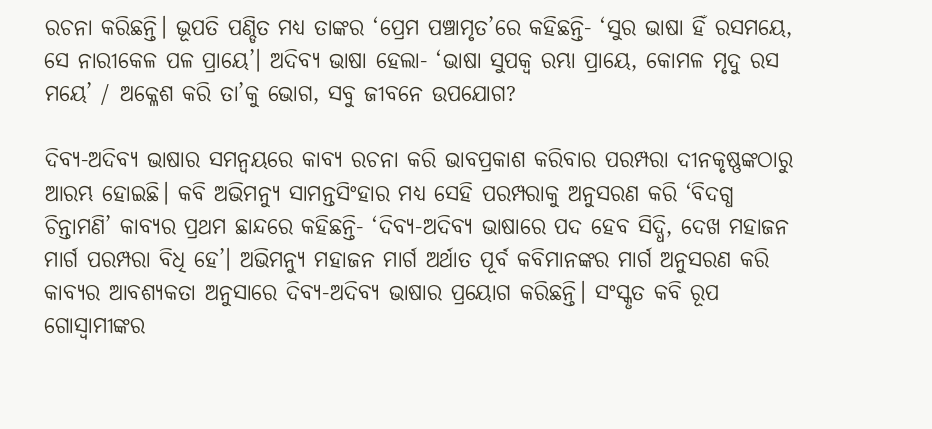ରଚନା କରିଛନ୍ତି। ଭୂପତି ପଣ୍ଡିତ ମଧ୍ୟ ତାଙ୍କର ‘ପ୍ରେମ ପଞ୍ଚାମୃତ’ରେ କହିଛନ୍ତି- ‘ସୁର ଭାଷା ହିଁ ରସମୟେ, ସେ ନାରୀକେଳ ପଳ ପ୍ରାୟେ’। ଅଦିବ୍ୟ ଭାଷା ହେଲା- ‘ଭାଷା ସୁପକ୍ୱ ରମ୍ଭା ପ୍ରାୟେ, କୋମଳ ମୃଦୁ ରସ ମୟେ’ / ଅକ୍ଳେଶ କରି ତା’କୁ ଭୋଗ, ସବୁ ଜୀବନେ ଉପଯୋଗ?

ଦିବ୍ୟ-ଅଦିବ୍ୟ ଭାଷାର ସମନ୍ୱୟରେ କାବ୍ୟ ରଚନା କରି ଭାବପ୍ରକାଶ କରିବାର ପରମ୍ପରା ଦୀନକୃଷ୍ଣଙ୍କଠାରୁ ଆରମ୍ଭ ହୋଇଛି। କବି ଅଭିମନ୍ୟୁ ସାମନ୍ତସିଂହାର ମଧ୍ୟ ସେହି ପରମ୍ପରାକୁ ଅନୁସରଣ କରି ‘ବିଦଗ୍ଧ ଚିନ୍ତାମଣି’ କାବ୍ୟର ପ୍ରଥମ ଛାନ୍ଦରେ କହିଛନ୍ତି- ‘ଦିବ୍ୟ-ଅଦିବ୍ୟ ଭାଷାରେ ପଦ ହେବ ସିଦ୍ଧି, ଦେଖ ମହାଜନ ମାର୍ଗ ପରମ୍ପରା ବିଧି ହେ’। ଅଭିମନ୍ୟୁ ମହାଜନ ମାର୍ଗ ଅର୍ଥାତ ପୂର୍ବ କବିମାନଙ୍କର ମାର୍ଗ ଅନୁସରଣ କରି କାବ୍ୟର ଆବଶ୍ୟକତା ଅନୁସାରେ ଦିବ୍ୟ-ଅଦିବ୍ୟ ଭାଷାର ପ୍ରୟୋଗ କରିଛନ୍ତି। ସଂସ୍କୃତ କବି ରୂପ ଗୋସ୍ୱାମୀଙ୍କର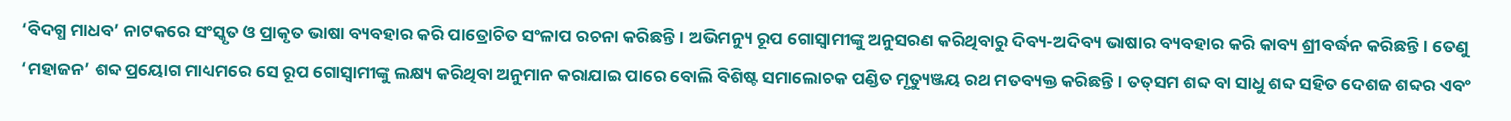‘ବିଦଗ୍ଧ ମାଧବ’ ନାଟକରେ ସଂସ୍କୃତ ଓ ପ୍ରାକୃତ ଭାଷା ବ୍ୟବହାର କରି ପାତ୍ରୋଚିତ ସଂଳାପ ରଚନା କରିଛନ୍ତି। ଅଭିମନ୍ୟୁ ରୂପ ଗୋସ୍ୱାମୀଙ୍କୁ ଅନୁସରଣ କରିଥିବାରୁ ଦିବ୍ୟ-ଅଦିବ୍ୟ ଭାଷାର ବ୍ୟବହାର କରି କାବ୍ୟ ଶ୍ରୀବର୍ଦ୍ଧନ କରିଛନ୍ତି। ତେଣୁ ‘ମହାଜନ’ ଶବ୍ଦ ପ୍ରୟୋଗ ମାଧ୍ୟମରେ ସେ ରୂପ ଗୋସ୍ୱାମୀଙ୍କୁ ଲକ୍ଷ୍ୟ କରିଥିବା ଅନୁମାନ କରାଯାଇ ପାରେ ବୋଲି ବିଶିଷ୍ଟ ସମାଲୋଚକ ପଣ୍ଡିତ ମୃତ୍ୟୁଞ୍ଜୟ ରଥ ମତବ୍ୟକ୍ତ କରିଛନ୍ତି। ତତ୍‌‌ସମ ଶବ୍ଦ ବା ସାଧୁ ଶବ୍ଦ ସହିତ ଦେଶଜ ଶବ୍ଦର ଏବଂ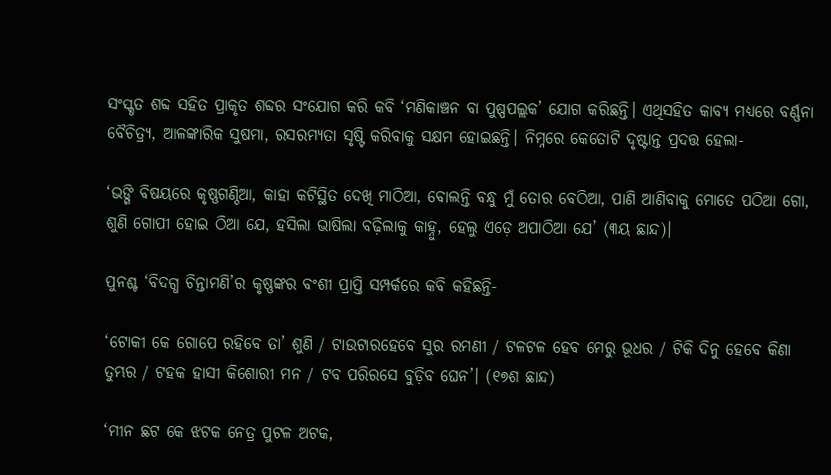ସଂସ୍କୃତ ଶବ୍ଦ ସହିତ ପ୍ରାକୃତ ଶବ୍ଦର ସଂଯୋଗ କରି କବି ‘ମଣିକାଞ୍ଚନ ବା ପୁଷ୍ପପଲ୍ଲକ’ ଯୋଗ କରିଛନ୍ତି। ଏଥିସହିତ କାବ୍ୟ ମଧ୍ୟରେ ବର୍ଣ୍ଣନା ବୈଚିତ୍ର୍ୟ, ଆଳଙ୍କାରିକ ସୁଷମା, ରସରମ୍ୟତା ସୃଷ୍ଟି କରିବାକୁ ସକ୍ଷମ ହୋଇଛନ୍ତି। ନିମ୍ନରେ କେତୋଟି ଦୃଷ୍ଟାନ୍ତ ପ୍ରଦତ୍ତ ହେଲା-

‘ଭଙ୍ଗି ବିଷୟରେ କୃଷ୍ଣଗଣ୍ଠିଆ, କାହା କଟିସ୍ଥିତ ଦେଖି ମାଠିଆ, ବୋଲନ୍ତି ବନ୍ଧୁ ମୁଁ ତୋର ବେଠିଆ, ପାଣି ଆଣିବାକୁ ମୋତେ ପଠିଆ ଗୋ, ଶୁଣି ଗୋପୀ ହୋଇ ଠିଆ ଯେ, ହସିଲା ଭାଷିଲା ବଢ଼ିଲାକୁ କାହ୍ନୁ, ହେଲୁ ଏଡ଼େ ଅପାଠିଆ ଯେ’ (୩ୟ ଛାନ୍ଦ)।

ପୁନଶ୍ଚ ‘ବିଦଗ୍ଧ ଚିନ୍ତାମଣି’ର କୃଷ୍ଣଙ୍କର ବଂଶୀ ପ୍ରାପ୍ତି ସମ୍ପର୍କରେ କବି କହିଛନ୍ତି-

‘ଟୋକୀ କେ ଗୋପେ ରହିବେ ତା’ ଶୁଣି / ଟାଉଟାରହେବେ ସୁର ରମଣୀ / ଟଳଟଳ ହେବ ମେରୁ ଭୂଧର / ଟିକି ଦିନୁ ହେବେ କିଣା ତୁମ୍ଭର / ଟହକ ହାସୀ କିଶୋରୀ ମନ / ଟବ ପରିରସେ ବୁଡ଼ିବ ଘେନ’। (୧୭ଶ ଛାନ୍ଦ)

‘ମୀନ ଛଟ କେ ଝଟକ ନେତ୍ର ପୁଟଳ ଅଟକ,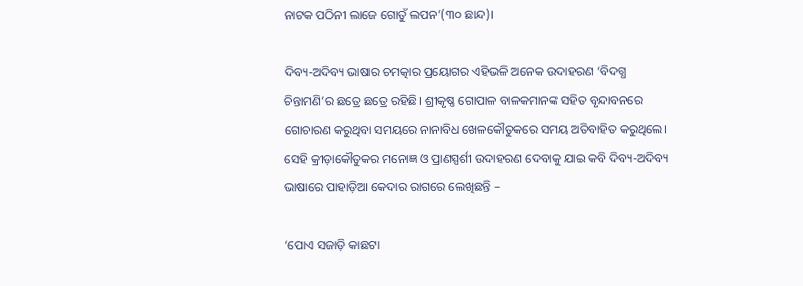ନାଟକ ପଠିନୀ ଲାଜେ ଗୋତୁଁ ଲପନ’(୩୦ ଛାନ୍ଦ)।

ଦିବ୍ୟ-ଅଦିବ୍ୟ ଭାଷାର ଚମତ୍କାର ପ୍ରୟୋଗର ଏହିଭଳି ଅନେକ ଉଦାହରଣ ‘ବିଦଗ୍ଧ ଚିନ୍ତାମଣି’ର ଛତ୍ରେ ଛତ୍ରେ ରହିଛି। ଶ୍ରୀକୃଷ୍ଣ ଗୋପାଳ ବାଳକମାନଙ୍କ ସହିତ ବୃନ୍ଦାବନରେ ଗୋଚାରଣ କରୁଥିବା ସମୟରେ ନାନାବିଧ ଖେଳକୌତୁକରେ ସମୟ ଅତିବାହିତ କରୁଥିଲେ। ସେହି କ୍ରୀଡ଼ାକୌତୁକର ମନୋଜ୍ଞ ଓ ପ୍ରାଣସ୍ପର୍ଶୀ ଉଦାହରଣ ଦେବାକୁ ଯାଇ କବି ଦିବ୍ୟ-ଅଦିବ୍ୟ ଭାଷାରେ ପାହାଡ଼ିଆ କେଦାର ରାଗରେ ଲେଖିଛନ୍ତି –

‘ପୋଏ ସଜାଡ଼ି କାଛଟା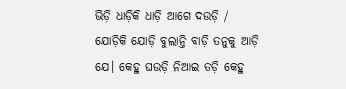ଭିଡ଼ି ଧାଡ଼ିକି ଧାଡ଼ି ଆଗେ ଦଉଡ଼ି / ଯୋଡ଼ିକି ଯୋଡ଼ି ବୁଲାନ୍ତି ବାଡ଼ି ତନୁକୁ ଆଡ଼ି ଯେ। କେହୁ ଘଉଡ଼ି ନିଆଇ ତଡ଼ି କେହୁ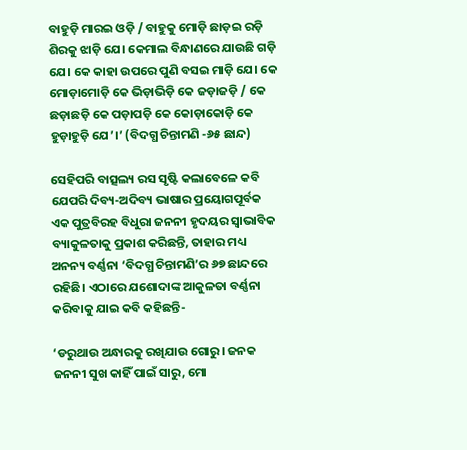ବାହୁଡ଼ି ମାରଇ ଓଡ଼ି / ବାହୁକୁ ମୋଡ଼ି ଛାଡ଼ଇ ରଡ଼ି ଶିରକୁ ଝାଡ଼ି ଯେ। କେମାଲ ବିନ୍ଧାଣରେ ଯାଉଛି ଗଡ଼ି ଯେ। କେ କାହା ଉପରେ ପୁଣି ବସଇ ମାଡ଼ି ଯେ। କେ ମୋଡ଼ାମୋଡ଼ି କେ ଭିଡ଼ାଭିଡ଼ି କେ ଜଡ଼ାଜଡ଼ି / କେ ଛଡ଼ାଛଡ଼ି କେ ପଡ଼ାପଡ଼ି କେ କୋଡ଼ାକୋଡ଼ି କେ ହୁଡ଼ାହୁଡ଼ି ଯେ’।’ (ବିଦଗ୍ଧ ଚିନ୍ତାମଣି -୬୫ ଛାନ୍ଦ)

ସେହିପରି ବାତ୍ସଲ୍ୟ ରସ ସୃଷ୍ଟି କଲାବେଳେ କବି ଯେପରି ଦିବ୍ୟ-ଅଦିବ୍ୟ ଭାଷାର ପ୍ରୟୋଗପୂର୍ବକ ଏକ ପୁତ୍ରବିରହ ବିଧୁରା ଜନନୀ ହୃଦୟର ସ୍ୱାଭାବିକ ବ୍ୟାକୁଳତାକୁ ପ୍ରକାଶ କରିଛନ୍ତି, ତାହାର ମଧ୍ୟ ଅନନ୍ୟ ବର୍ଣ୍ଣନା ‘ବିଦଗ୍ଧ ଚିନ୍ତାମଣି’ର ୬୭ ଛାନ୍ଦରେ ରହିଛି। ଏଠାରେ ଯଶୋଦାଙ୍କ ଆକୁଳତା ବର୍ଣ୍ଣନା କରିବାକୁ ଯାଇ କବି କହିଛନ୍ତି-

‘ଡରୁଥାଉ ଅନ୍ଧାରକୁ ରଖିଯାଉ ଗୋରୁ। ଜନକ ଜନନୀ ସୁଖ କାହିଁ ପାଇଁ ସାରୁ, ମୋ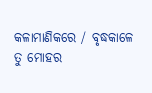କଳାମାଣିକରେ / ବୃଦ୍ଧକାଳେ ତୁ ମୋହର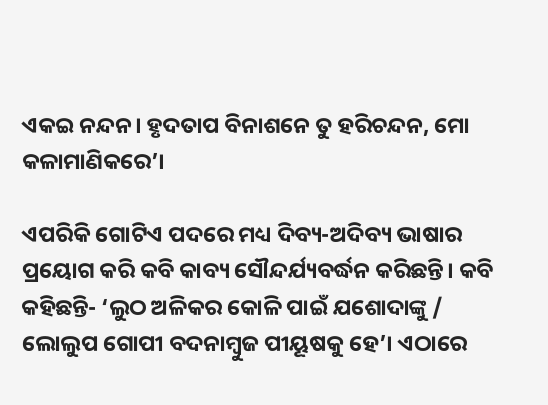ଏକଇ ନନ୍ଦନ। ହୃଦତାପ ବିନାଶନେ ତୁ ହରିଚନ୍ଦନ, ମୋ କଳାମାଣିକରେ’।

ଏପରିକି ଗୋଟିଏ ପଦରେ ମଧ୍ୟ ଦିବ୍ୟ-ଅଦିବ୍ୟ ଭାଷାର ପ୍ରୟୋଗ କରି କବି କାବ୍ୟ ସୌନ୍ଦର୍ଯ୍ୟବର୍ଦ୍ଧନ କରିଛନ୍ତି। କବି କହିଛନ୍ତି- ‘ଲୁଠ ଅଳିକର କୋଳି ପାଇଁ ଯଶୋଦାଙ୍କୁ / ଲୋଲୁପ ଗୋପୀ ବଦନାମ୍ବୁଜ ପୀୟୂଷକୁ ହେ’। ଏଠାରେ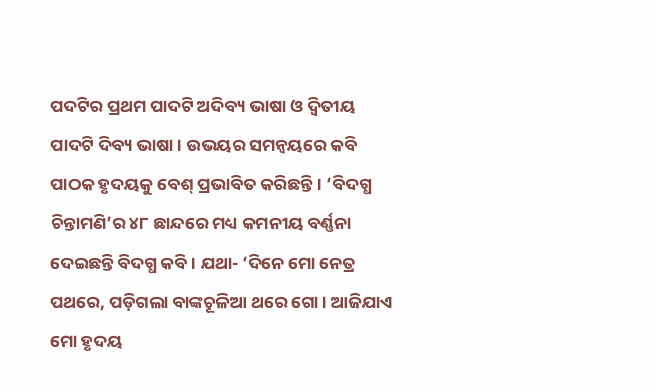ପଦଟିର ପ୍ରଥମ ପାଦଟି ଅଦିବ୍ୟ ଭାଷା ଓ ଦ୍ୱିତୀୟ ପାଦଟି ଦିବ୍ୟ ଭାଷା। ଉଭୟର ସମନ୍ୱୟରେ କବି ପାଠକ ହୃଦୟକୁ ବେଶ୍‌‌ ପ୍ରଭାବିତ କରିଛନ୍ତି। ‘ବିଦଗ୍ଧ ଚିନ୍ତାମଣି’ର ୪୮ ଛାନ୍ଦରେ ମଧ୍ୟ କମନୀୟ ବର୍ଣ୍ଣନା ଦେଇଛନ୍ତି ବିଦଗ୍ଧ କବି। ଯଥା- ‘ଦିନେ ମୋ ନେତ୍ର ପଥରେ, ପଡ଼ିଗଲା ବାଙ୍କଚୂଳିଆ ଥରେ ଗୋ। ଆଜିଯାଏ ମୋ ହୃଦୟ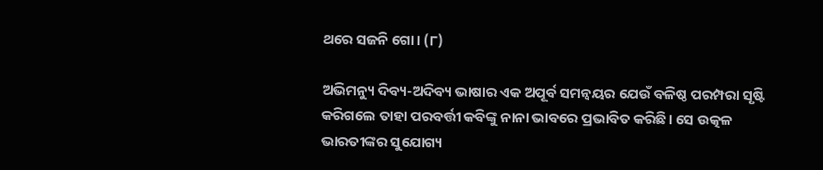ଥରେ ସଜନି ଗୋ। (୮)

ଅଭିମନ୍ୟୁ ଦିବ୍ୟ-ଅଦିବ୍ୟ ଭାଷାର ଏକ ଅପୂର୍ବ ସମନ୍ୱୟର ଯେଉଁ ବଳିଷ୍ଠ ପରମ୍ପରା ସୃଷ୍ଟି କରିଗଲେ ତାହା ପରବର୍ତ୍ତୀ କବିଙ୍କୁ ନାନା ଭାବରେ ପ୍ରଭାବିତ କରିଛି। ସେ ଉତ୍କଳ ଭାରତୀଙ୍କର ସୁଯୋଗ୍ୟ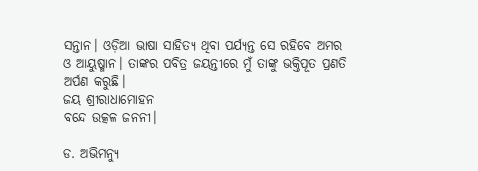ସନ୍ତାନ। ଓଡ଼ିଆ ଭାଷା ସାହିତ୍ୟ ଥିବା ପର୍ଯ୍ୟନ୍ତ ସେ ରହିବେ ଅମର ଓ ଆୟୁଷ୍ମାନ। ତାଙ୍କର ପବିତ୍ର ଜୟନ୍ତୀରେ ମୁଁ ତାଙ୍କୁ ଭକ୍ତିପୂତ ପ୍ରଣତି ଅର୍ପଣ କରୁଛି।
ଜୟ ଶ୍ରୀରାଧାମୋହନ
ବନ୍ଦେ ଉତ୍କଳ ଜନନୀ।

ଡ. ଅଭିମନ୍ୟୁ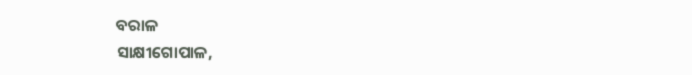ବରାଳ
ସାକ୍ଷୀଗୋପାଳ,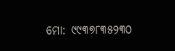ମୋ: ୯୯୩୭୮୩୫୨୩୦